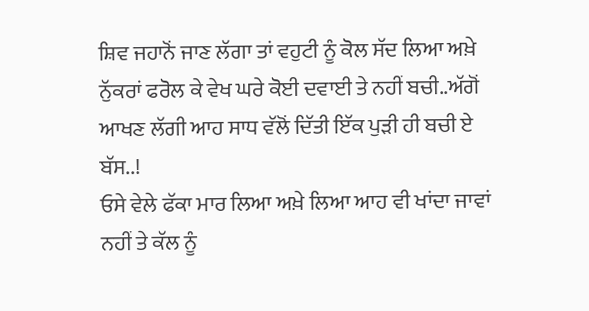ਸ਼ਿਵ ਜਹਾਨੋਂ ਜਾਣ ਲੱਗਾ ਤਾਂ ਵਹੁਟੀ ਨੂੰ ਕੋਲ ਸੱਦ ਲਿਆ ਅਖ਼ੇ ਨੁੱਕਰਾਂ ਫਰੋਲ ਕੇ ਵੇਖ ਘਰੇ ਕੋਈ ਦਵਾਈ ਤੇ ਨਹੀਂ ਬਚੀ..ਅੱਗੋਂ ਆਖਣ ਲੱਗੀ ਆਹ ਸਾਧ ਵੱਲੋਂ ਦਿੱਤੀ ਇੱਕ ਪੁੜੀ ਹੀ ਬਚੀ ਏ ਬੱਸ..!
ਓਸੇ ਵੇਲੇ ਫੱਕਾ ਮਾਰ ਲਿਆ ਅਖ਼ੇ ਲਿਆ ਆਹ ਵੀ ਖਾਂਦਾ ਜਾਵਾਂ ਨਹੀਂ ਤੇ ਕੱਲ ਨੂੰ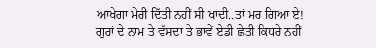ਆਖੇਗਾ ਮੇਰੀ ਦਿੱਤੀ ਨਹੀਂ ਸੀ ਖਾਦੀ..ਤਾਂ ਮਰ ਗਿਆ ਏ!
ਗੁਰਾਂ ਦੇ ਨਾਮ ਤੇ ਵੱਸਦਾ ਤੇ ਭਾਵੇਂ ਏਡੀ ਛੇਤੀ ਕਿਧਰੇ ਨਹੀਂ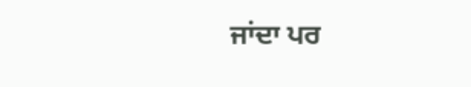ਜਾਂਦਾ ਪਰ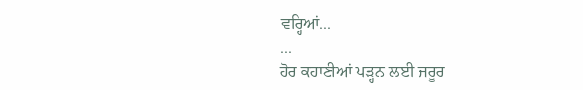ਵਰ੍ਹਿਆਂ...
...
ਹੋਰ ਕਹਾਣੀਆਂ ਪੜ੍ਹਨ ਲਈ ਜਰੂਰ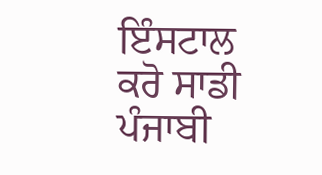ਇੰਸਟਾਲ ਕਰੋ ਸਾਡੀ ਪੰਜਾਬੀ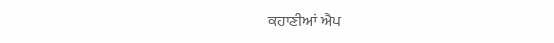ਕਹਾਣੀਆਂ ਐਪ